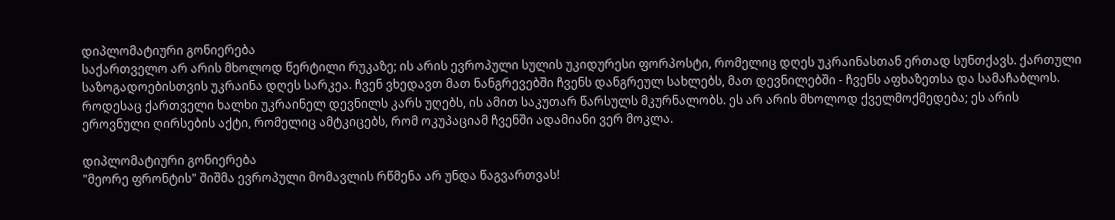დიპლომატიური გონიერება
საქართველო არ არის მხოლოდ წერტილი რუკაზე; ის არის ევროპული სულის უკიდურესი ფორპოსტი, რომელიც დღეს უკრაინასთან ერთად სუნთქავს. ქართული საზოგადოებისთვის უკრაინა დღეს სარკეა. ჩვენ ვხედავთ მათ ნანგრევებში ჩვენს დანგრეულ სახლებს, მათ დევნილებში - ჩვენს აფხაზეთსა და სამაჩაბლოს. როდესაც ქართველი ხალხი უკრაინელ დევნილს კარს უღებს, ის ამით საკუთარ წარსულს მკურნალობს. ეს არ არის მხოლოდ ქველმოქმედება; ეს არის ეროვნული ღირსების აქტი, რომელიც ამტკიცებს, რომ ოკუპაციამ ჩვენში ადამიანი ვერ მოკლა.

დიპლომატიური გონიერება
"მეორე ფრონტის" შიშმა ევროპული მომავლის რწმენა არ უნდა წაგვართვას!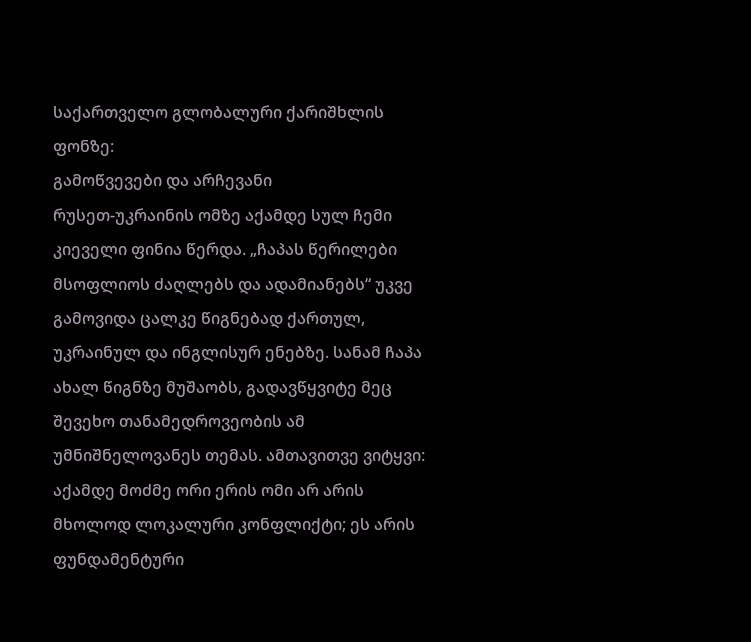საქართველო გლობალური ქარიშხლის ფონზე:
გამოწვევები და არჩევანი
რუსეთ-უკრაინის ომზე აქამდე სულ ჩემი კიეველი ფინია წერდა. „ჩაპას წერილები მსოფლიოს ძაღლებს და ადამიანებს“ უკვე გამოვიდა ცალკე წიგნებად ქართულ, უკრაინულ და ინგლისურ ენებზე. სანამ ჩაპა ახალ წიგნზე მუშაობს, გადავწყვიტე მეც შევეხო თანამედროვეობის ამ უმნიშნელოვანეს თემას. ამთავითვე ვიტყვი: აქამდე მოძმე ორი ერის ომი არ არის მხოლოდ ლოკალური კონფლიქტი; ეს არის ფუნდამენტური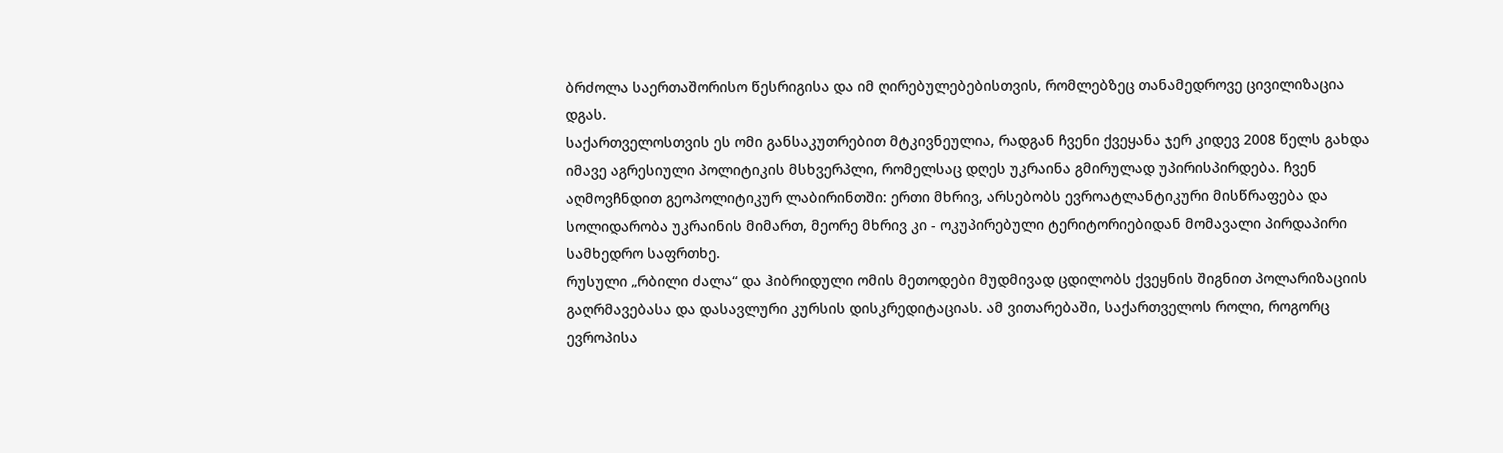ბრძოლა საერთაშორისო წესრიგისა და იმ ღირებულებებისთვის, რომლებზეც თანამედროვე ცივილიზაცია დგას.
საქართველოსთვის ეს ომი განსაკუთრებით მტკივნეულია, რადგან ჩვენი ქვეყანა ჯერ კიდევ 2008 წელს გახდა იმავე აგრესიული პოლიტიკის მსხვერპლი, რომელსაც დღეს უკრაინა გმირულად უპირისპირდება. ჩვენ აღმოვჩნდით გეოპოლიტიკურ ლაბირინთში: ერთი მხრივ, არსებობს ევროატლანტიკური მისწრაფება და სოლიდარობა უკრაინის მიმართ, მეორე მხრივ კი - ოკუპირებული ტერიტორიებიდან მომავალი პირდაპირი სამხედრო საფრთხე.
რუსული „რბილი ძალა“ და ჰიბრიდული ომის მეთოდები მუდმივად ცდილობს ქვეყნის შიგნით პოლარიზაციის გაღრმავებასა და დასავლური კურსის დისკრედიტაციას. ამ ვითარებაში, საქართველოს როლი, როგორც ევროპისა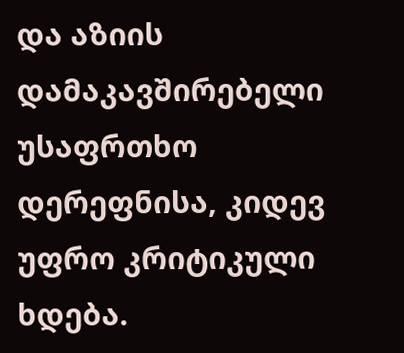და აზიის დამაკავშირებელი უსაფრთხო დერეფნისა, კიდევ უფრო კრიტიკული ხდება.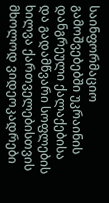საინფორმაციო გამოშვებებში უკრაინის დანგრეული ქალაქებისა და გადამწვარი სოფლების ხილვა ქართველებისთვის მხოლოდ ვიდეოკადრები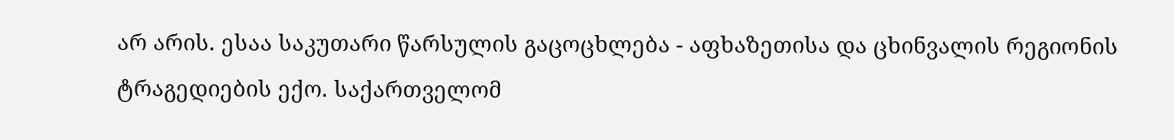არ არის. ესაა საკუთარი წარსულის გაცოცხლება - აფხაზეთისა და ცხინვალის რეგიონის ტრაგედიების ექო. საქართველომ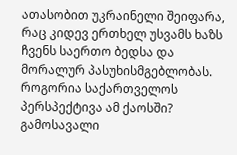ათასობით უკრაინელი შეიფარა, რაც კიდევ ერთხელ უსვამს ხაზს ჩვენს საერთო ბედსა და მორალურ პასუხისმგებლობას.
როგორია საქართველოს პერსპექტივა ამ ქაოსში? გამოსავალი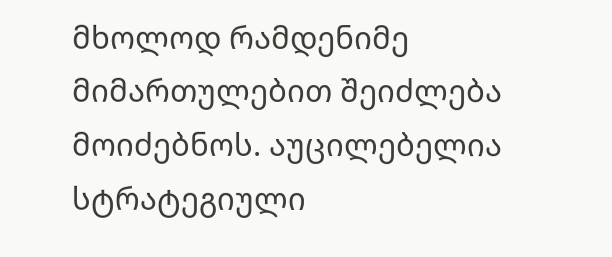მხოლოდ რამდენიმე მიმართულებით შეიძლება მოიძებნოს. აუცილებელია სტრატეგიული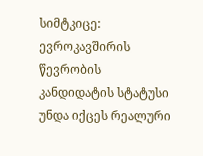სიმტკიცე: ევროკავშირის წევრობის კანდიდატის სტატუსი უნდა იქცეს რეალური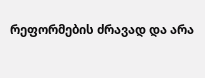რეფორმების ძრავად და არა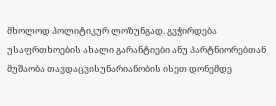მხოლოდ პოლიტიკურ ლოზუნგად. გვჭირდება უსაფრთხოების ახალი გარანტიები ანუ პარტნიორებთან მუშაობა თავდაცვისუნარიანობის ისეთ დონემდე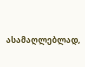ასამაღლებლად,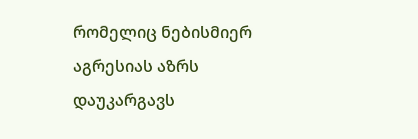რომელიც ნებისმიერ აგრესიას აზრს დაუკარგავს